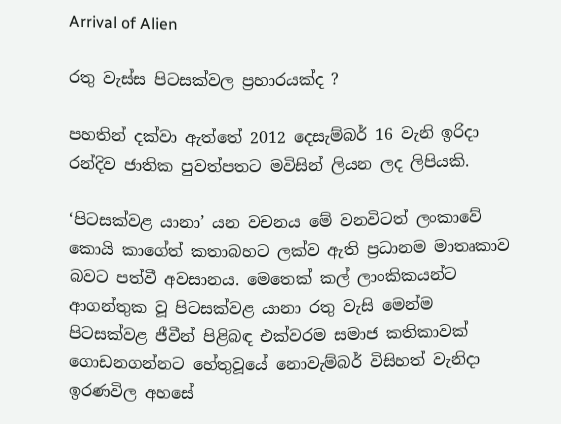Arrival of Alien

රතු වැස්ස පිටසක්වල ප්‍රහාරයක්ද ?

පහතින් දක්වා ඇත්තේ 2012 දෙසැම්බර් 16 වැනි ඉරිදා රන්දිව ජාතික පුවත්පතට මවිසින් ලියන ලද ලිපියකි.

‘පිටසක්වළ යානා’ යන වචනය මේ වනවිටත් ලංකාවේ කොයි කාගේත් කතාබහට ලක්ව ඇති ප්‍රධානම මාතෘකාව බවට පත්වී අවසානය. මෙතෙක් කල් ලාංකිකයන්ට ආගන්තුක වූ පිටසක්වළ යානා රතු වැසි මෙන්ම පිටසක්වළ ජීවීන් පිළිබඳ එක්වරම සමාජ කතිකාවක් ගොඩනගන්නට හේතුවූයේ නොවැම්බර් විසිහත් වැනිදා ඉරණවිල අහසේ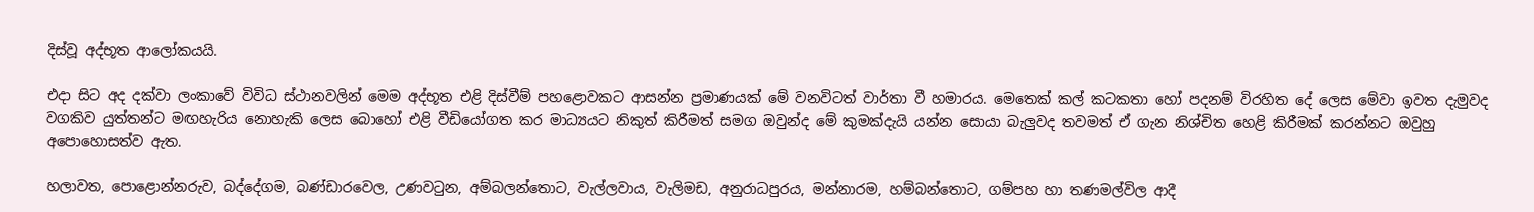දිස්වූ අද්භූත ආලෝකයයි.

එදා සිට අද දක්වා ලංකාවේ විවිධ ස්ථානවලින් මෙම අද්භූත එළි දිස්වීම් පහළොවකට ආසන්න ප්‍රමාණයක් මේ වනවිටත් වාර්තා වී හමාරය. මෙතෙක් කල් කටකතා හෝ පදනම් විරහිත දේ ලෙස මේවා ඉවත දැමුවද වගකිව යුත්තන්ට මඟහැරිය නොහැකි ලෙස බොහෝ එළි වීඩියෝගත කර මාධ්‍යයට නිකුත් කිරීමත් සමග ඔවුන්ද මේ කුමක්දැයි යන්න සොයා බැලුවද තවමත් ඒ ගැන නිශ්චිත හෙළි කිරීමක් කරන්නට ඔවුහු අපොහොසත්ව ඇත.

හලාවත, පොළොන්නරුව, බද්දේගම, බණ්ඩාරවෙල, උණවටුන, අම්බලන්තොට, වැල්ලවාය, වැලිමඩ, අනුරාධපුරය, මන්නාරම, හම්බන්තොට, ගම්පහ හා තණමල්විල ආදී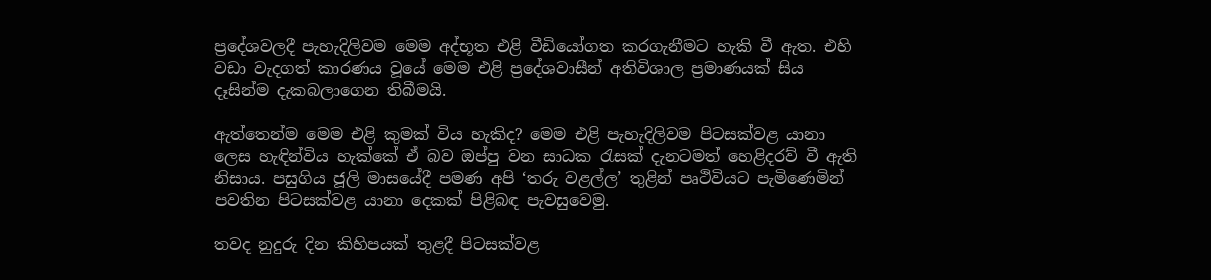ප්‍රදේශවලදී පැහැදිලිවම මෙම අද්භූත එළි වීඩියෝගත කරගැනීමට හැකි වී ඇත. එහි වඩා වැදගත් කාරණය වූයේ මෙම එළි ප්‍රදේශවාසීන් අතිවිශාල ප්‍රමාණයක් සිය දෑසින්ම දැකබලාගෙන තිබීමයි.

ඇත්තෙන්ම මෙම එළි කුමක් විය හැකිද? මෙම එළි පැහැදිලිවම පිටසක්වළ යානා ලෙස හැඳින්විය හැක්කේ ඒ බව ඔප්පු වන සාධක රැසක් දැනටමත් හෙළිදරව් වී ඇති නිසාය. පසුගිය ජූලි මාසයේදී පමණ අපි ‘තරු වළල්ල’ තුළින් පෘථිවියට පැමිණෙමින් පවතින පිටසක්වළ යානා දෙකක් පිළිබඳ පැවසුවෙමු.

තවද නුදුරු දින කිහිපයක් තුළදී පිටසක්වළ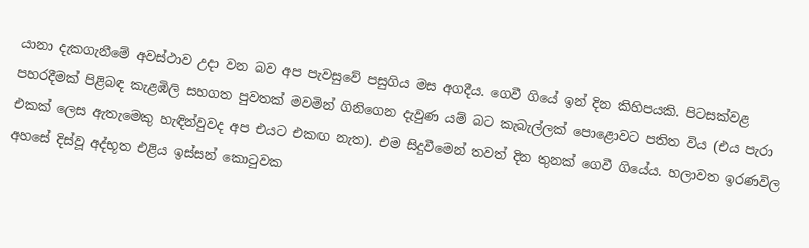යානා දැකගැනීමේ අවස්ථාව උදා වන බව අප පැවසුවේ පසුගිය මස අගදීය. ගෙවී ගියේ ඉන් දින කිහිපයකි. පිටසක්වළ පහරදීමක් පිළිබඳ කැළඹිලි සහගත පුවතක් මවමින් ගිනිගෙන දැවුණ යම් බට කැබැල්ලක් පොළොවට පතිත විය (එය පැරා එකක් ලෙස ඇතැමෙකු හැඳින්වුවද අප එයට එකඟ නැත). එම සිදුවීමෙන් තවත් දින තුනක් ගෙවී ගියේය. හලාවත ඉරණවිල අහසේ දිස්වූ අද්භූත එළිය ඉස්සන් කොටුවක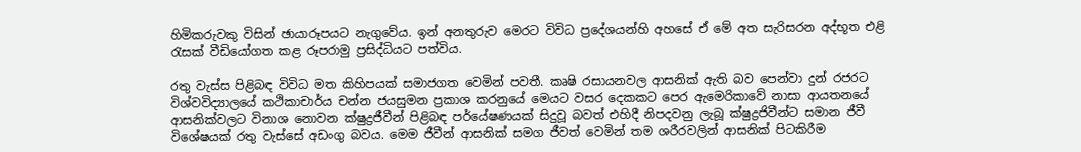හිමිකරුවකු විසින් ඡායාරූපයට නැගුවේය. ඉන් අනතුරුව මෙරට විවිධ ප්‍රදේශයන්හි අහසේ ඒ මේ අත සැරිසරන අද්භූත එළි රැසක් වීඩියෝගත කළ රූපරාමු ප්‍රසිද්ධියට පත්විය.

රතු වැස්ස පිළිබඳ විවිධ මත කිහිපයක් සමාජගත වෙමින් පවතී. කෘෂි රසායනවල ආසනික් ඇති බව පෙන්වා දුන් රජරට විශ්වවිද්‍යාලයේ කථිකාචාර්ය චන්න ජයසුමන ප්‍රකාශ කරනුයේ මෙයට වසර දෙකකට පෙර ඇමෙරිකාවේ නාසා ආයතනයේ ආසනික්වලට විනාශ නොවන ක්ෂුද්‍රජීවීන් පිළිබඳ පර්යේෂණයක් සිදුවූ බවත් එහිදී නිපදවනු ලැබූ ක්ෂුද්‍රජිවීන්ට සමාන ජීවී විශේෂයක් රතු වැස්සේ අඩංගු බවය. මෙම ජීවීන් ආසනික් සමග ජීවත් වෙමින් තම ශරීරවලින් ආසනික් පිටකිරීම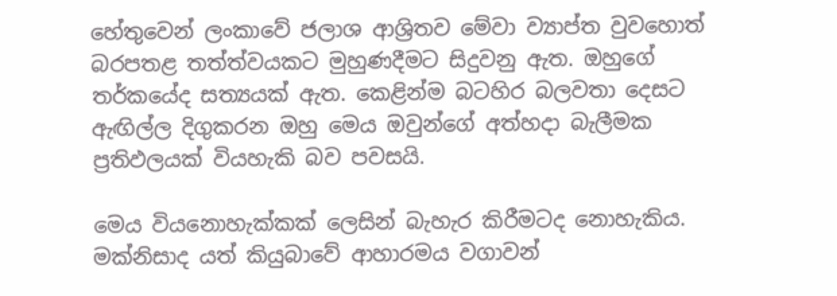හේතුවෙන් ලංකාවේ ජලාශ ආශ්‍රිතව මේවා ව්‍යාප්ත වුවහොත් බරපතළ තත්ත්වයකට මුහුණදීමට සිදුවනු ඇත. ඔහුගේ තර්කයේද සත්‍යයක් ඇත. කෙළින්ම බටහිර බලවතා දෙසට ඇඟිල්ල දිගුකරන ඔහු මෙය ඔවුන්ගේ අත්හදා බැලීමක ප්‍රතිඵලයක් වියහැකි බව පවසයි.

මෙය වියනොහැක්කක් ලෙසින් බැහැර කිරීමටද නොහැකිය. මක්නිසාද යත් කියුබාවේ ආහාරමය වගාවන්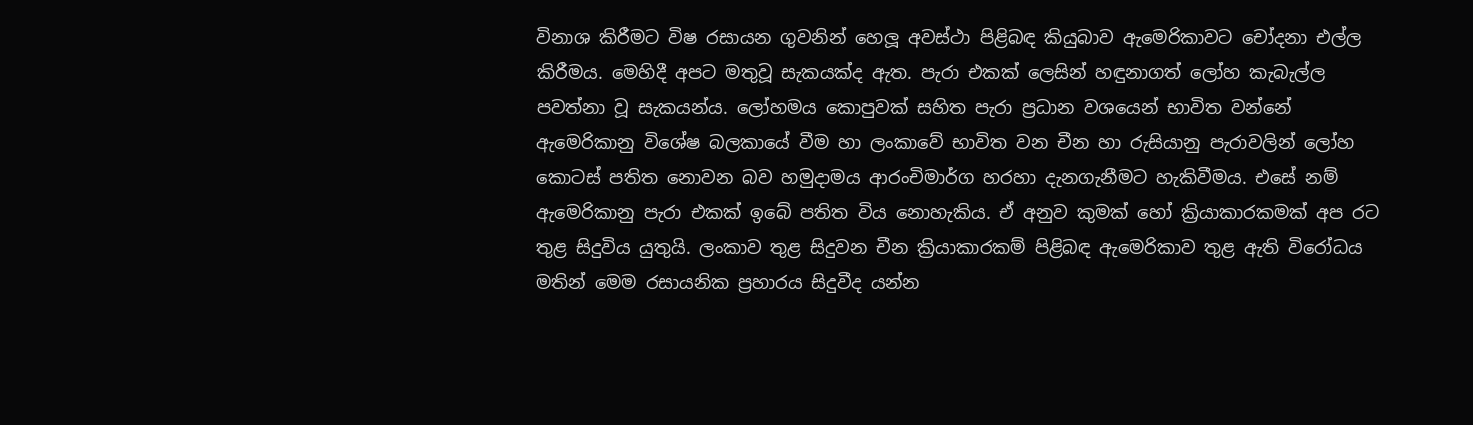විනාශ කිරීමට විෂ රසායන ගුවනින් හෙලූ අවස්ථා පිළිබඳ කියුබාව ඇමෙරිකාවට චෝදනා එල්ල කිරීමය. මෙහිදී අපට මතුවූ සැකයක්ද ඇත. පැරා එකක් ලෙසින් හඳුනාගත් ලෝහ කැබැල්ල පවත්නා වූ සැකයන්ය. ලෝහමය කොපුවක් සහිත පැරා ප්‍රධාන වශයෙන් භාවිත වන්නේ ඇමෙරිකානු විශේෂ බලකායේ වීම හා ලංකාවේ භාවිත වන චීන හා රුසියානු පැරාවලින් ලෝහ කොටස් පතිත නොවන බව හමුදාමය ආරංචිමාර්ග හරහා දැනගැනීමට හැකිවීමය. එසේ නම් ඇමෙරිකානු පැරා එකක් ඉබේ පතිත විය නොහැකිය. ඒ අනුව කුමක් හෝ ක්‍රියාකාරකමක් අප රට තුළ සිදුවිය යුතුයි. ලංකාව තුළ සිදුවන චීන ක්‍රියාකාරකම් පිළිබඳ ඇමෙරිකාව තුළ ඇති විරෝධය මතින් මෙම රසායනික ප්‍රහාරය සිදුවීද යන්න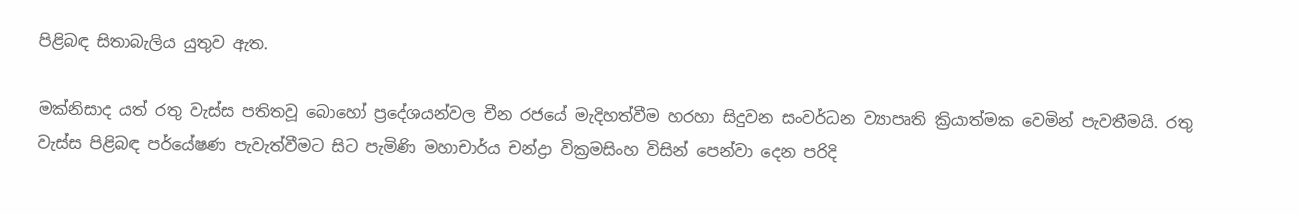පිළිබඳ සිතාබැලිය යුතුව ඇත.

මක්නිසාද යත් රතු වැස්ස පතිතවූ බොහෝ ප්‍රදේශයන්වල චීන රජයේ මැදිහත්වීම හරහා සිදුවන සංවර්ධන ව්‍යාපෘති ක්‍රියාත්මක වෙමින් පැවතීමයි. රතු වැස්ස පිළිබඳ පර්යේෂණ පැවැත්වීමට සිට පැමිණි මහාචාර්ය චන්ද්‍රා වික්‍රමසිංහ විසින් පෙන්වා දෙන පරිදි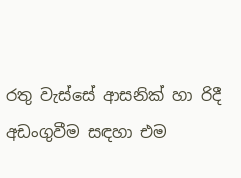රතු වැස්සේ ආසනික් හා රිදී අඩංගුවීම සඳහා එම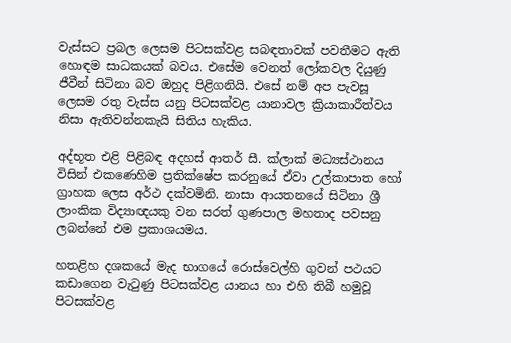වැස්සට ප්‍රබල ලෙසම පිටසක්වළ සබඳතාවක් පවතීමට ඇති හොඳම සාධකයක් බවය. එසේම වෙනත් ලෝකවල දියුණු ජීවීන් සිටිනා බව ඔහුද පිළිගනියි. එසේ නම් අප පැවසූ ලෙසම රතු වැස්ස යනු පිටසක්වළ යානාවල ක්‍රියාකාරීත්වය නිසා ඇතිවන්නකැයි සිතිය හැකිය.

අද්භූත එළි පිළිබඳ අදහස් ආතර් සී. ක්ලාක් මධ්‍යස්ථානය විසින් එකණෙහිම ප්‍රතික්ෂේප කරනුයේ ඒවා උල්කාපාත හෝ ග්‍රාහක ලෙස අර්ථ දක්වමිනි. නාසා ආයතනයේ සිටිනා ශ්‍රී ලාංකික විද්‍යාඥයකු වන සරත් ගුණපාල මහතාද පවසනු ලබන්නේ එම ප්‍රකාශයමය.

හතළිහ දශකයේ මැද භාගයේ රොස්වෙල්හි ගුවන් පථයට කඩාගෙන වැටුණු පිටසක්වළ යානය හා එහි තිබී හමුවූ පිටසක්වළ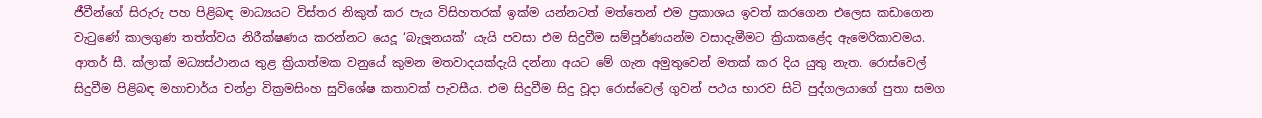ජීවීන්ගේ සිරුරු පහ පිළිබඳ මාධ්‍යයට විස්තර නිකුත් කර පැය විසිහතරක් ඉක්ම යන්නටත් මත්තෙන් එම ප්‍රකාශය ඉවත් කරගෙන එලෙස කඩාගෙන වැටුණේ කාලගුණ තත්ත්වය නිරීක්ෂණය කරන්නට යෙදූ ‘බැලූනයක්’ යැයි පවසා එම සිදුවීම සම්පූර්ණයන්ම වසාදැමීමට ක්‍රියාකළේද ඇමෙරිකාවමය. ආතර් සී. ක්ලාක් මධ්‍යස්ථානය තුළ ක්‍රියාත්මක වනුයේ කුමන මතවාදයක්දැයි දන්නා අයට මේ ගැන අමුතුවෙන් මතක් කර දිය යුතු නැත. රොස්වෙල් සිදුවීම පිළිබඳ මහාචාර්ය චන්ද්‍රා වික්‍රමසිංහ සුවිශේෂ කතාවක් පැවසීය. එම සිදුවීම සිදු වූදා රොස්වෙල් ගුවන් පථය භාරව සිටි පුද්ගලයාගේ පුතා සමග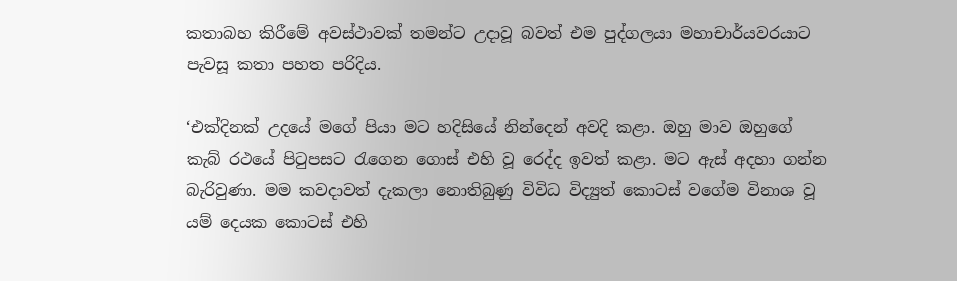කතාබහ කිරීමේ අවස්ථාවක් තමන්ට උදාවූ බවත් එම පුද්ගලයා මහාචාර්යවරයාට පැවසූ කතා පහත පරිදිය.

‘එක්දිනක් උදයේ මගේ පියා මට හදිසියේ නින්දෙන් අවදි කළා. ඔහු මාව ඔහුගේ කැබ් රථයේ පිටුපසට රැගෙන ගොස් එහි වූ රෙද්ද ඉවත් කළා. මට ඇස් අදහා ගන්න බැරිවුණා. මම කවදාවත් දැකලා නොතිබුණු විවිධ විද්‍යුත් කොටස් වගේම විනාශ වූ යම් දෙයක කොටස් එහි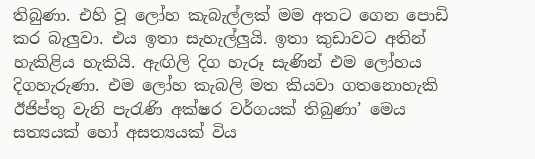තිබුණා. එහි වූ ලෝහ කැබැල්ලක් මම අතට ගෙන පොඩි කර බැලුවා. එය ඉතා සැහැල්ලුයි. ඉතා කුඩාවට අතින් හැකිළිය හැකියි. ඇඟිලි දිග හැරූ සැණින් එම ලෝහය දිගහැරුණා. එම ලෝහ කැබලි මත කියවා ගතනොහැකි ඊජිප්තු වැනි පැරැණි අක්ෂර වර්ගයක් තිබුණා’ මෙය සත්‍යයක් හෝ අසත්‍යයක් විය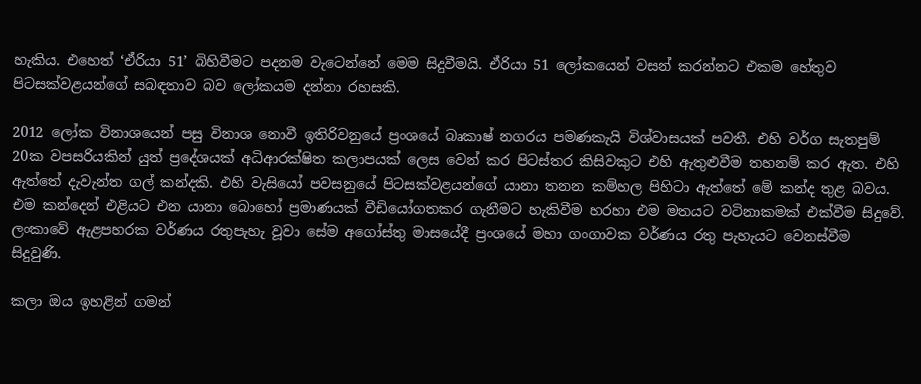හැකිය. එහෙත් ‘ඒරියා 51’ බිහිවීමට පදනම වැටෙන්නේ මෙම සිදුවීමයි. ඒරියා 51 ලෝකයෙන් වසන් කරන්නට එකම හේතුව පිටසක්වළයන්ගේ සබඳතාව බව ලෝකයම දන්නා රහසකි.

2012 ලෝක විනාශයෙන් පසු විනාශ නොවී ඉතිරිවනුයේ ප්‍රංශයේ බෘකාෂ් නගරය පමණකැයි විශ්වාසයක් පවතී. එහි වර්ග සැතපුම් 20ක වපසරියකින් යුත් ප්‍රදේශයක් අධිආරක්ෂිත කලාපයක් ලෙස වෙන් කර පිටස්තර කිසිවකුට එහි ඇතුළුවීම තහනම් කර ඇත. එහි ඇත්තේ දැවැන්ත ගල් කන්දකි. එහි වැසියෝ පවසනුයේ පිටසක්වළයන්ගේ යානා තනන කම්හල පිහිටා ඇත්තේ මේ කන්ද තුළ බවය. එම කන්දෙන් එළියට එන යානා බොහෝ ප්‍රමාණයක් වීඩියෝගතකර ගැනීමට හැකිවීම හරහා එම මතයට වටිනාකමක් එක්වීම සිදුවේ. ලංකාවේ ඇළපහරක වර්ණය රතුපැහැ වූවා සේම අගෝස්තු මාසයේදී ප්‍රංශයේ මහා ගංගාවක වර්ණය රතු පැහැයට වෙනස්වීම සිදුවුණි.

කලා ඔය ඉහළින් ගමන්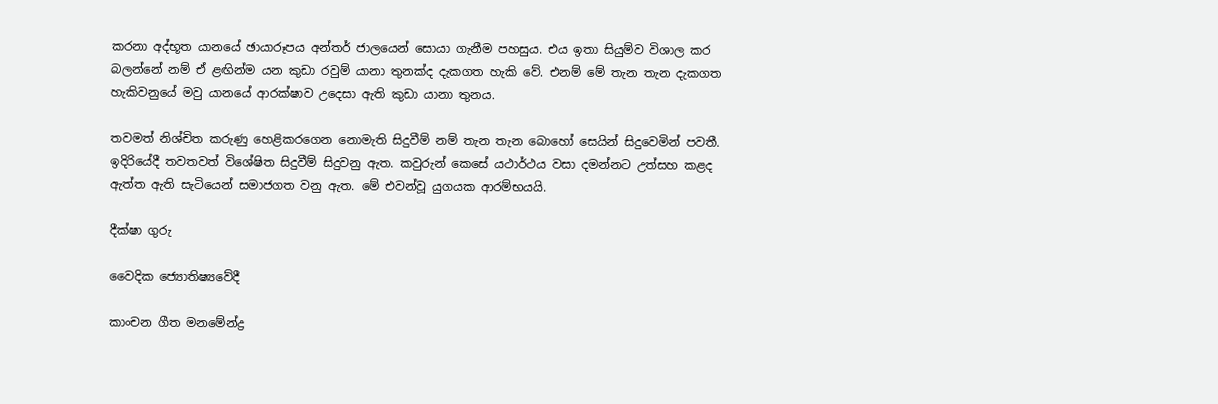කරනා අද්භූත යානයේ ඡායාරූපය අන්තර් ජාලයෙන් සොයා ගැනීම පහසුය. එය ඉතා සියුම්ව විශාල කර බලන්නේ නම් ඒ ළඟින්ම යන කුඩා රවුම් යානා තුනක්ද දැකගත හැකි වේ. එනම් මේ තැන තැන දැකගත හැකිවනුයේ මවු යානයේ ආරක්ෂාව උදෙසා ඇති කුඩා යානා තුනය.

තවමත් නිශ්චිත කරුණු හෙළිකරගෙන නොමැති සිදුවීම් නම් තැන තැන බොහෝ සෙයින් සිදුවෙමින් පවතී. ඉදිරියේදී තවතවත් විශේෂිත සිදුවීම් සිදුවනු ඇත. කවුරුන් කෙසේ යථාර්ථය වසා දමන්නට උත්සහ කළද ඇත්ත ඇති සැටියෙන් සමාජගත වනු ඇත. මේ එවන්වූ යුගයක ආරම්භයයි.

දීක්ෂා ගුරු

වෛදික ජ්‍යොතිෂ්‍යවේදී

කාංචන ගීත මනමේන්ද්‍ර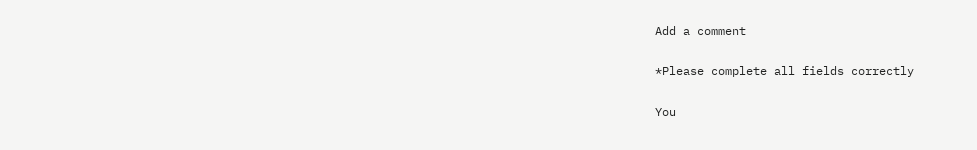Add a comment

*Please complete all fields correctly

You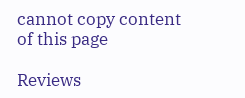cannot copy content of this page

Reviews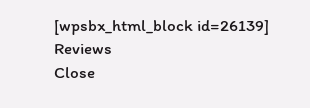[wpsbx_html_block id=26139]
Reviews
Close